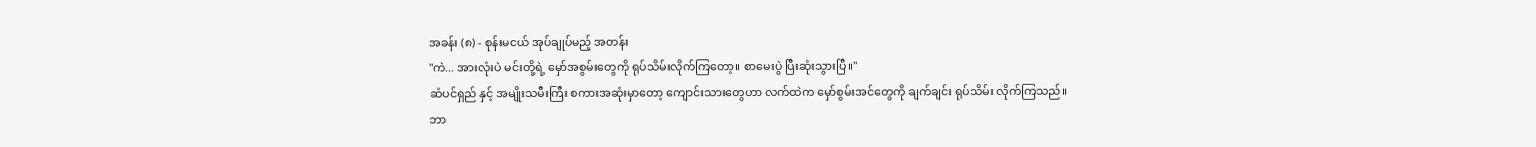အခန်း (၈) - စုန်းမငယ် အုပ်ချုပ်မည့် အတန်း
"ကဲ... အားလုံးပဲ မင်းတို့ရဲ့ မှော်အစွမ်းတွေကို ရုပ်သိမ်းလိုက်ကြတော့။ စာမေးပွဲ ပြီးဆုံးသွားပြီ။"
ဆံပင်ရှည် နှင့် အမျိုးသမီးကြီး စကားအဆုံးမှာတော့ ကျောင်းသားတွေဟာ လက်ထဲက မှော်စွမ်းအင်တွေကို ချက်ချင်း ရုပ်သိမ်း လိုက်ကြသည်။
ဘာ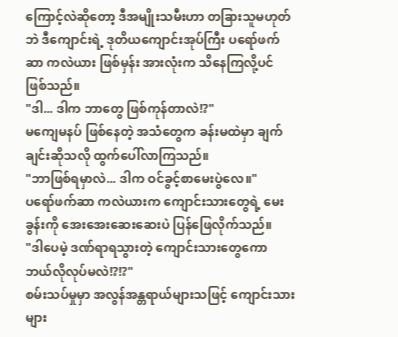ကြောင့်လဲဆိုတော့ ဒီအမျိုးသမီးဟာ တခြားသူမဟုတ်ဘဲ ဒီကျောင်းရဲ့ ဒုတိယကျောင်းအုပ်ကြီး ပရော်ဖက်ဆာ ကလဲယား ဖြစ်မှန်း အားလုံးက သိနေကြလို့ပင် ဖြစ်သည်။
"ဒါ... ဒါက ဘာတွေ ဖြစ်ကုန်တာလဲ!?"
မကျေမနပ် ဖြစ်နေတဲ့ အသံတွေက ခန်းမထဲမှာ ချက်ချင်းဆိုသလို ထွက်ပေါ်လာကြသည်။
"ဘာဖြစ်ရမှာလဲ... ဒါက ဝင်ခွင့်စာမေးပွဲလေ။"
ပရော်ဖက်ဆာ ကလဲယားက ကျောင်းသားတွေရဲ့ မေးခွန်းကို အေးအေးဆေးဆေးပဲ ပြန်ဖြေလိုက်သည်။
"ဒါပေမဲ့ ဒဏ်ရာရသွားတဲ့ ကျောင်းသားတွေကော ဘယ်လိုလုပ်မလဲ!?!?"
စမ်းသပ်မှုမှာ အလွန်အန္တရာယ်များသဖြင့် ကျောင်းသားများ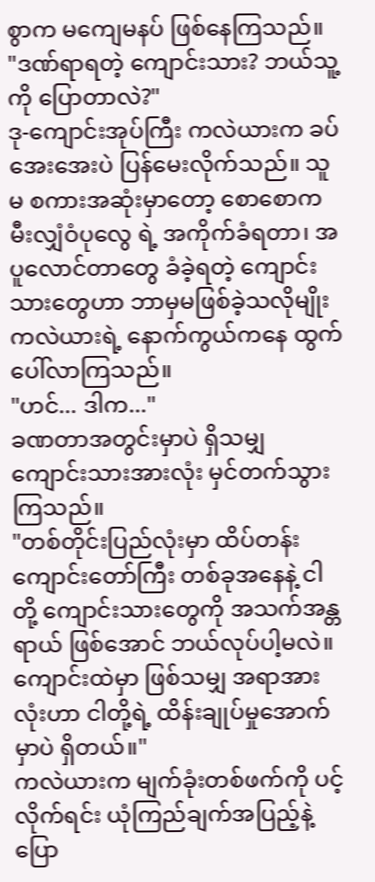စွာက မကျေမနပ် ဖြစ်နေကြသည်။
"ဒဏ်ရာရတဲ့ ကျောင်းသား? ဘယ်သူ့ကို ပြောတာလဲ?"
ဒု-ကျောင်းအုပ်ကြီး ကလဲယားက ခပ်အေးအေးပဲ ပြန်မေးလိုက်သည်။ သူမ စကားအဆုံးမှာတော့ စောစောက မီးလျှံဝံပုလွေ ရဲ့ အကိုက်ခံရတာ၊ အပူလောင်တာတွေ ခံခဲ့ရတဲ့ ကျောင်းသားတွေဟာ ဘာမှမဖြစ်ခဲ့သလိုမျိုး ကလဲယားရဲ့ နောက်ကွယ်ကနေ ထွက်ပေါ်လာကြသည်။
"ဟင်... ဒါက..."
ခဏတာအတွင်းမှာပဲ ရှိသမျှ ကျောင်းသားအားလုံး မှင်တက်သွားကြသည်။
"တစ်တိုင်းပြည်လုံးမှာ ထိပ်တန်းကျောင်းတော်ကြီး တစ်ခုအနေနဲ့ ငါတို့ ကျောင်းသားတွေကို အသက်အန္တရာယ် ဖြစ်အောင် ဘယ်လုပ်ပါ့မလဲ။ ကျောင်းထဲမှာ ဖြစ်သမျှ အရာအားလုံးဟာ ငါတို့ရဲ့ ထိန်းချုပ်မှုအောက်မှာပဲ ရှိတယ်။"
ကလဲယားက မျက်ခုံးတစ်ဖက်ကို ပင့်လိုက်ရင်း ယုံကြည်ချက်အပြည့်နဲ့ ပြော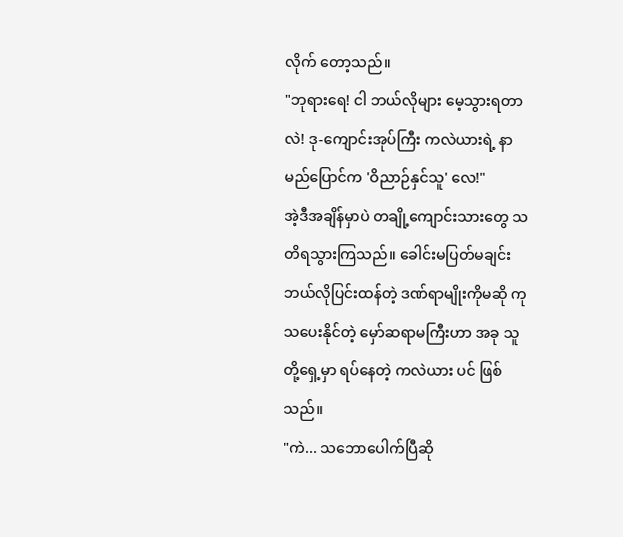လိုက် တော့သည်။
"ဘုရားရေ! ငါ ဘယ်လိုများ မေ့သွားရတာလဲ! ဒု-ကျောင်းအုပ်ကြီး ကလဲယားရဲ့ နာမည်ပြောင်က 'ဝိညာဉ်နှင်သူ' လေ!"
အဲ့ဒီအချိန်မှာပဲ တချို့ကျောင်းသားတွေ သတိရသွားကြသည်။ ခေါင်းမပြတ်မချင်း ဘယ်လိုပြင်းထန်တဲ့ ဒဏ်ရာမျိုးကိုမဆို ကုသပေးနိုင်တဲ့ မှော်ဆရာမကြီးဟာ အခု သူတို့ရှေ့မှာ ရပ်နေတဲ့ ကလဲယား ပင် ဖြစ်သည်။
"ကဲ... သဘောပေါက်ပြီဆို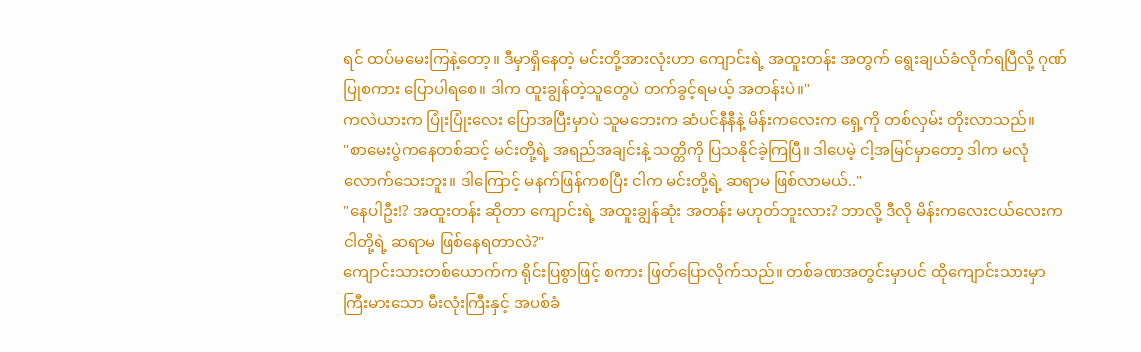ရင် ထပ်မမေးကြနဲ့တော့။ ဒီမှာရှိနေတဲ့ မင်းတို့အားလုံးဟာ ကျောင်းရဲ့ အထူးတန်း အတွက် ရွေးချယ်ခံလိုက်ရပြီလို့ ဂုဏ်ပြုစကား ပြောပါရစေ။ ဒါက ထူးချွန်တဲ့သူတွေပဲ တက်ခွင့်ရမယ့် အတန်းပဲ။"
ကလဲယားက ပြုံးပြုံးလေး ပြောအပြီးမှာပဲ သူမဘေးက ဆံပင်နီနီနဲ့ မိန်းကလေးက ရှေ့ကို တစ်လှမ်း တိုးလာသည်။
"စာမေးပွဲကနေတစ်ဆင့် မင်းတို့ရဲ့ အရည်အချင်းနဲ့ သတ္တိကို ပြသနိုင်ခဲ့ကြပြီ။ ဒါပေမဲ့ ငါ့အမြင်မှာတော့ ဒါက မလုံလောက်သေးဘူး။ ဒါကြောင့် မနက်ဖြန်ကစပြီး ငါက မင်းတို့ရဲ့ ဆရာမ ဖြစ်လာမယ်.."
"နေပါဦး!? အထူးတန်း ဆိုတာ ကျောင်းရဲ့ အထူးချွန်ဆုံး အတန်း မဟုတ်ဘူးလား? ဘာလို့ ဒီလို မိန်းကလေးငယ်လေးက ငါတို့ရဲ့ ဆရာမ ဖြစ်နေရတာလဲ?"
ကျောင်းသားတစ်ယောက်က ရိုင်းပြစွာဖြင့် စကား ဖြတ်ပြောလိုက်သည်။ တစ်ခဏအတွင်းမှာပင် ထိုကျောင်းသားမှာ ကြီးမားသော မီးလုံးကြီးနှင့် အပစ်ခံ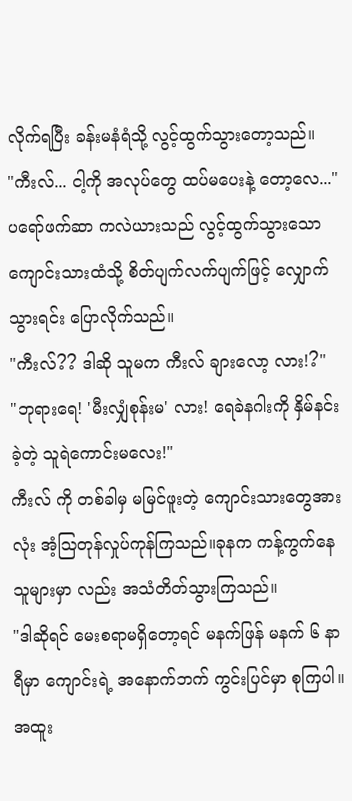လိုက်ရပြီး ခန်းမနံရံသို့ လွင့်ထွက်သွားတော့သည်။
"ကီးလ်... ငါ့ကို အလုပ်တွေ ထပ်မပေးနဲ့ တော့လေ..."
ပရော်ဖက်ဆာ ကလဲယားသည် လွင့်ထွက်သွားသော ကျောင်းသားထံသို့ စိတ်ပျက်လက်ပျက်ဖြင့် လျှောက်သွားရင်း ပြောလိုက်သည်။
"ကီးလ်?? ဒါဆို သူမက ကီးလ် ချားလော့ လား!?"
"ဘုရားရေ! 'မီးလျှံစုန်းမ' လား! ရေခဲနဂါးကို နှိမ်နင်းခဲ့တဲ့ သူရဲကောင်းမလေး!"
ကီးလ် ကို တစ်ခါမှ မမြင်ဖူးတဲ့ ကျောင်းသားတွေအားလုံး အံ့ဩတုန်လှုပ်ကုန်ကြသည်။ခုနက ကန့်ကွက်နေသူများမှာ လည်း အသံတိတ်သွားကြသည်။
"ဒါဆိုရင် မေးစရာမရှိတော့ရင် မနက်ဖြန် မနက် ၆ နာရီမှာ ကျောင်းရဲ့ အနောက်ဘက် ကွင်းပြင်မှာ စုကြပါ။ အထူး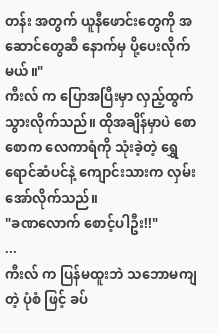တန်း အတွက် ယူနီဖောင်းတွေကို အဆောင်တွေဆီ နောက်မှ ပို့ပေးလိုက်မယ်။"
ကီးလ် က ပြောအပြီးမှာ လှည့်ထွက်သွားလိုက်သည်။ ထိုအချိန်မှာပဲ စောစောက လေကာရံကို သုံးခဲ့တဲ့ ရွှေရောင်ဆံပင်နဲ့ ကျောင်းသားက လှမ်းအော်လိုက်သည်။
"ခဏလောက် စောင့်ပါဦး!!"
...
ကီးလ် က ပြန်မထူးဘဲ သဘောမကျတဲ့ ပုံစံ ဖြင့် ခပ်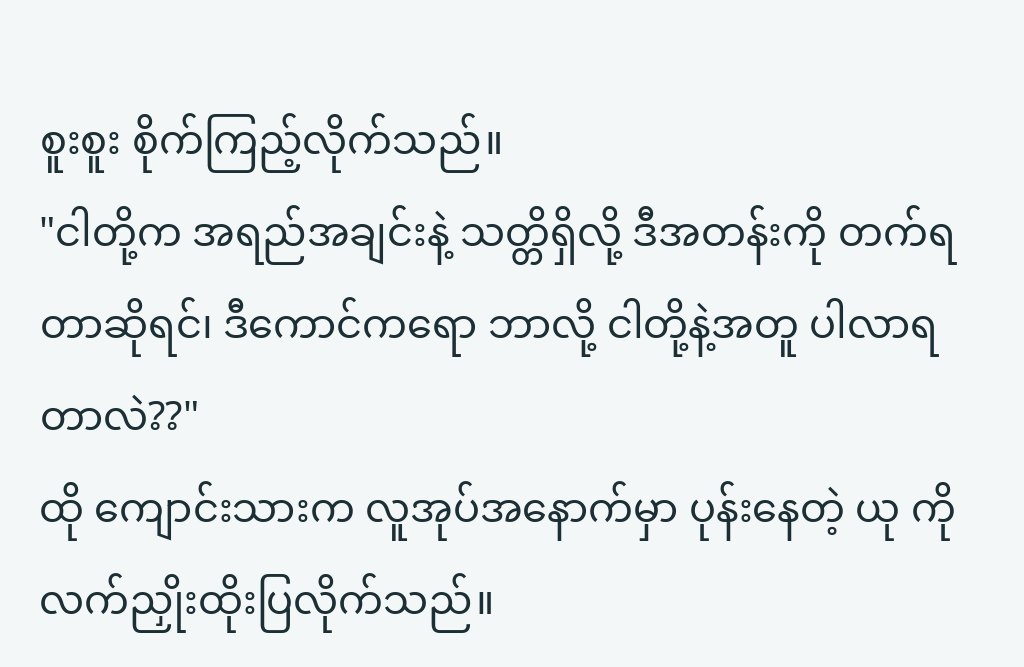စူးစူး စိုက်ကြည့်လိုက်သည်။
"ငါတို့က အရည်အချင်းနဲ့ သတ္တိရှိလို့ ဒီအတန်းကို တက်ရတာဆိုရင်၊ ဒီကောင်ကရော ဘာလို့ ငါတို့နဲ့အတူ ပါလာရတာလဲ??"
ထို ကျောင်းသားက လူအုပ်အနောက်မှာ ပုန်းနေတဲ့ ယု ကို လက်ညှိုးထိုးပြလိုက်သည်။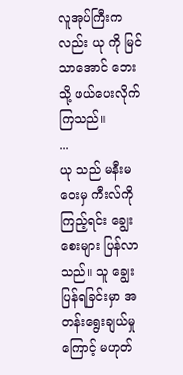လူအုပ်ကြီးကလည်း ယု ကို မြင်သာအောင် ဘေးသို့ ဖယ်ပေးလိုက်ကြသည်။
...
ယု သည် မနီးမဝေးမှ ကီးလ်ကို ကြည့်ရင်း ချွေးစေးများ ပြန်လာသည်။ သူ ချွေးပြန်ရခြင်းမှာ အတန်းရွေးချယ်မှုကြောင့် မဟုတ်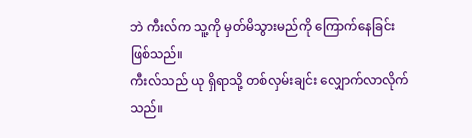ဘဲ ကီးလ်က သူ့ကို မှတ်မိသွားမည်ကို ကြောက်နေခြင်း ဖြစ်သည်။
ကီးလ်သည် ယု ရှိရာသို့ တစ်လှမ်းချင်း လျှောက်လာလိုက်သည်။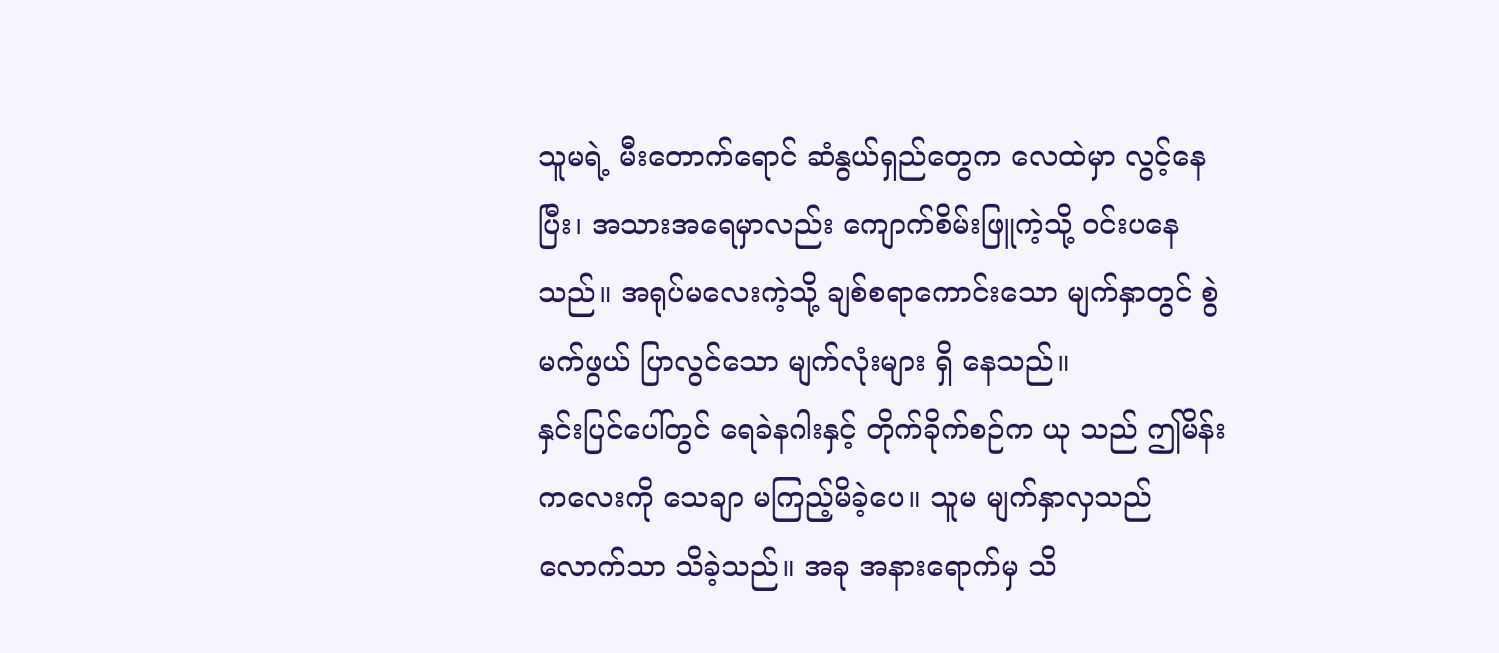သူမရဲ့ မီးတောက်ရောင် ဆံနွယ်ရှည်တွေက လေထဲမှာ လွင့်နေပြီး၊ အသားအရေမှာလည်း ကျောက်စိမ်းဖြူကဲ့သို့ ဝင်းပနေသည်။ အရုပ်မလေးကဲ့သို့ ချစ်စရာကောင်းသော မျက်နှာတွင် စွဲမက်ဖွယ် ပြာလွင်သော မျက်လုံးများ ရှိ နေသည်။
နှင်းပြင်ပေါ်တွင် ရေခဲနဂါးနှင့် တိုက်ခိုက်စဉ်က ယု သည် ဤမိန်းကလေးကို သေချာ မကြည့်မိခဲ့ပေ။ သူမ မျက်နှာလှသည်လောက်သာ သိခဲ့သည်။ အခု အနားရောက်မှ သိ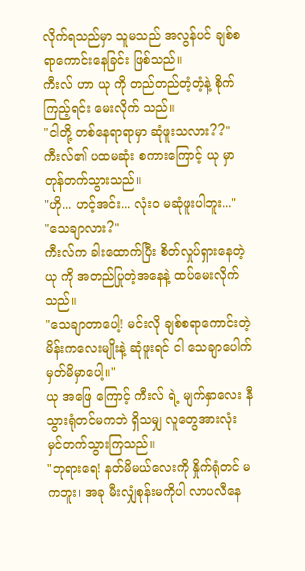လိုက်ရသည်မှာ သူမသည် အလွန်ပင် ချစ်စရာကောင်းနေခြင်း ဖြစ်သည်။
ကီးလ် ဟာ ယု ကို တည်တည်တံ့တံ့နဲ့ စိုက်ကြည့်ရင်း မေးလိုက် သည်။
"ငါတို့ တစ်နေရာရာမှာ ဆုံဖူးသလား??"
ကီးလ်၏ ပထမဆုံး စကားကြောင့် ယု မှာ တုန်တက်သွားသည်။
"ဟို... ဟင့်အင်း... လုံးဝ မဆုံဖူးပါဘူး..."
"သေချာလား?"
ကီးလ်က ခါးထောက်ပြီး စိတ်လှုပ်ရှားနေတဲ့ ယု ကို အတည်ပြုတဲ့အနေနဲ့ ထပ်မေးလိုက် သည်။
"သေချာတာပေါ့! မင်းလို ချစ်စရာကောင်းတဲ့ မိန်းကလေးမျိုးနဲ့ ဆုံဖူးရင် ငါ သေချာပေါက် မှတ်မိမှာပေါ့။"
ယု အဖြေ ကြောင့် ကီးလ် ရဲ့ မျက်နှာလေး နီသွားရုံတင်မကဘဲ ရှိသမျှ လူတွေအားလုံး မှင်တက်သွားကြသည်။
"ဘုရားရေ! နတ်မိမယ်လေးကို နှိုက်ရုံတင် မကဘူး၊ အခု မီးလျှံစုန်းမကိုပါ လာပလီနေ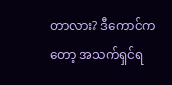တာလား? ဒီကောင်ကတော့ အသက်ရှင်ရ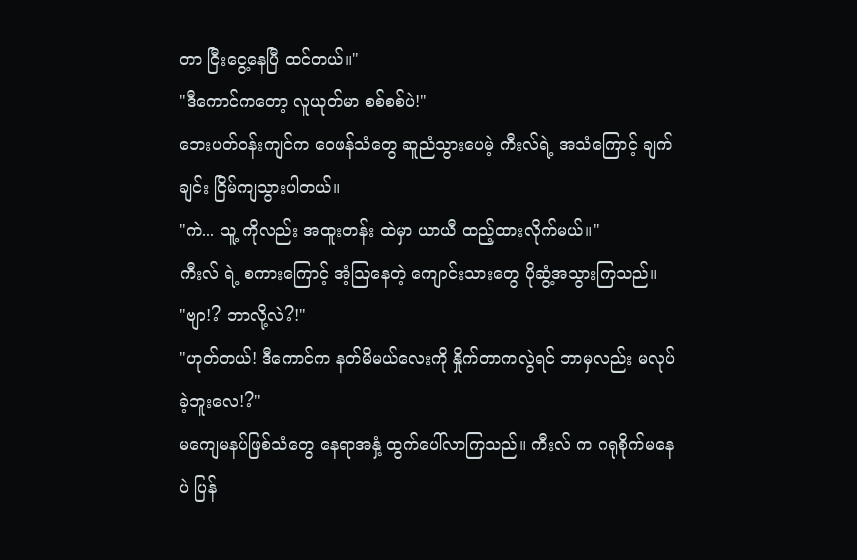တာ ငြီးငွေ့နေပြီ ထင်တယ်။"
"ဒီကောင်ကတော့ လူယုတ်မာ စစ်စစ်ပဲ!"
ဘေးပတ်ဝန်းကျင်က ဝေဖန်သံတွေ ဆူညံသွားပေမဲ့ ကီးလ်ရဲ့ အသံကြောင့် ချက်ချင်း ငြိမ်ကျသွားပါတယ်။
"ကဲ... သူ့ ကိုလည်း အထူးတန်း ထဲမှာ ယာယီ ထည့်ထားလိုက်မယ်။"
ကီးလ် ရဲ့ စကားကြောင့် အံ့ဩနေတဲ့ ကျောင်းသားတွေ ပိုဆွံ့အသွားကြသည်။
"ဗျာ!? ဘာလို့လဲ?!"
"ဟုတ်တယ်! ဒီကောင်က နတ်မိမယ်လေးကို နှိုက်တာကလွဲရင် ဘာမှလည်း မလုပ်ခဲ့ဘူးလေ!?"
မကျေမနပ်ဖြစ်သံတွေ နေရာအနှံ့ ထွက်ပေါ်လာကြသည်။ ကီးလ် က ဂရုစိုက်မနေ ပဲ ပြန်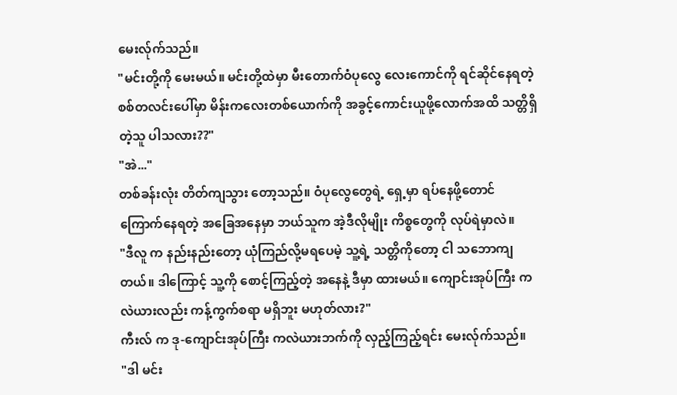မေးလ်ုက်သည်။
"မင်းတို့ကို မေးမယ်။ မင်းတို့ထဲမှာ မီးတောက်ဝံပုလွေ လေးကောင်ကို ရင်ဆိုင်နေရတဲ့ စစ်တလင်းပေါ်မှာ မိန်းကလေးတစ်ယောက်ကို အခွင့်ကောင်းယူဖို့လောက်အထိ သတ္တိရှိတဲ့သူ ပါသလား??"
"အဲ..."
တစ်ခန်းလုံး တိတ်ကျသွား တော့သည်။ ဝံပုလွေတွေရဲ့ ရှေ့မှာ ရပ်နေဖို့တောင် ကြောက်နေရတဲ့ အခြေအနေမှာ ဘယ်သူက အဲ့ဒီလိုမျိုး ကိစ္စတွေကို လုပ်ရဲမှာလဲ။
"ဒီလူ က နည်းနည်းတော့ ယုံကြည်လို့မရပေမဲ့ သူ့ရဲ့ သတ္တိကိုတော့ ငါ သဘောကျတယ်။ ဒါကြောင့် သူ့ကို စောင့်ကြည့်တဲ့ အနေနဲ့ ဒီမှာ ထားမယ်။ ကျောင်းအုပ်ကြီး ကလဲယားလည်း ကန့်ကွက်စရာ မရှိဘူး မဟုတ်လား?"
ကီးလ် က ဒု-ကျောင်းအုပ်ကြီး ကလဲယားဘက်ကို လှည့်ကြည့်ရင်း မေးလ်ုက်သည်။
"ဒါ မင်း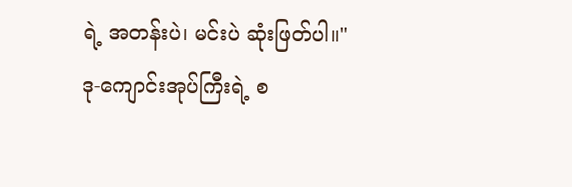ရဲ့ အတန်းပဲ၊ မင်းပဲ ဆုံးဖြတ်ပါ။"
ဒု-ကျောင်းအုပ်ကြီးရဲ့ စ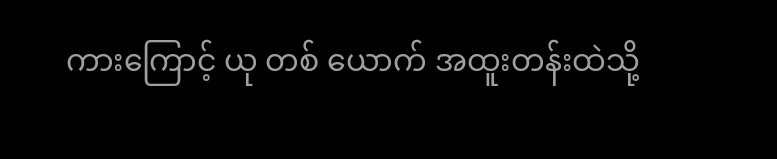ကားကြောင့် ယု တစ် ယောက် အထူးတန်းထဲသို့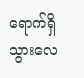ရောက်ရှိသွားလေ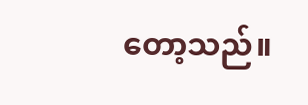တော့သည်။